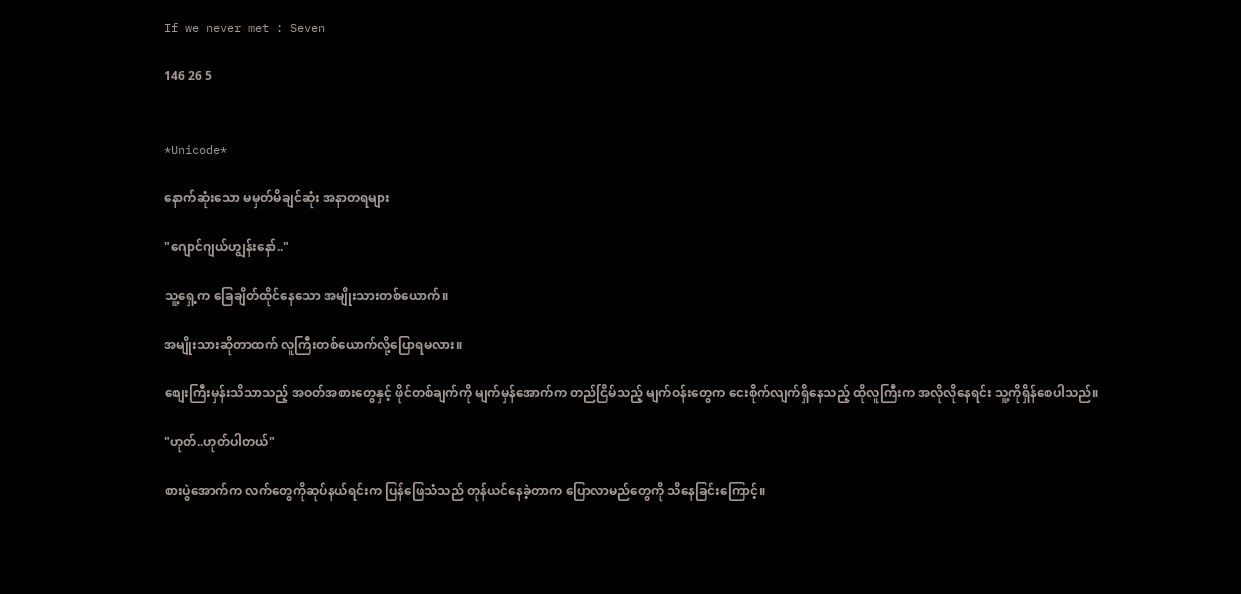If we never met : Seven

146 26 5


*Unicode*

နောက်ဆုံးသော မမှတ်မိချင်ဆုံး အနာတရများ

"ဂျောင်ဂျယ်ဟျွန်းနော်.."

သူ့ရှေ့က ခြေချိတ်ထိုင်နေသော အမျိုးသားတစ်ယောက်။

အမျိုးသားဆိုတာထက် လူကြီးတစ်ယောက်လို့ပြောရမလား။

စျေးကြီးမှန်းသိသာသည့် အဝတ်အစားတွေနှင့် ဖိုင်တစ်ချက်ကို မျက်မှန်အောက်က တည်ငြိမ်သည့် မျက်ဝန်းတွေက ငေးစိုက်လျက်ရှိနေသည့် ထိုလူကြီးက အလိုလိုနေရင်း သူ့ကိုရှိန်စေပါသည်။

"ဟုတ်..ဟုတ်ပါတယ်"

စားပွဲအောက်က လက်တွေကိုဆုပ်နယ်ရင်းက ပြန်ဖြေသံသည် တုန်ယင်နေခဲ့တာက ပြောလာမည်တွေကို သိနေခြင်းကြောင့်။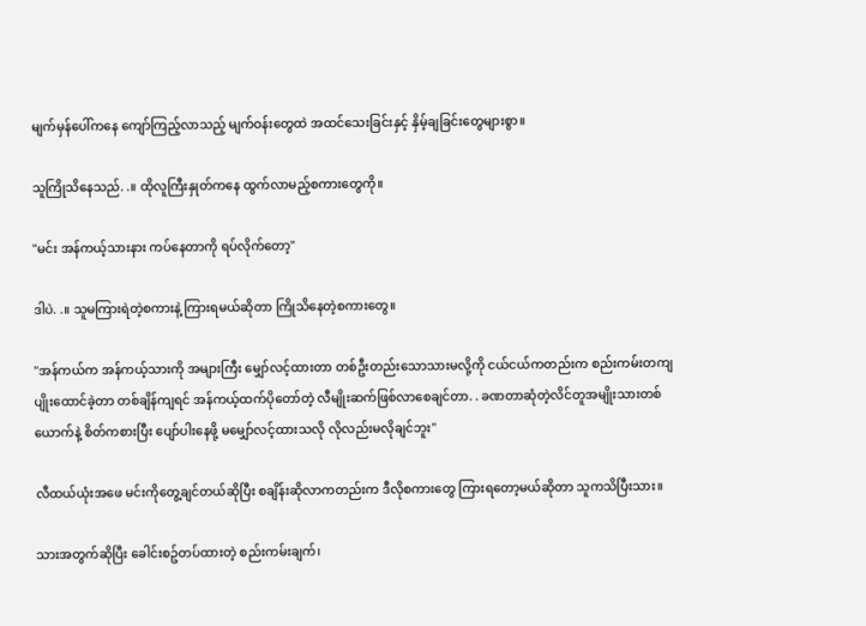မျက်မှန်ပေါ်ကနေ ကျော်ကြည့်လာသည့် မျက်ဝန်းတွေထဲ အထင်သေးခြင်းနှင့် နှိမ့်ချခြင်းတွေများစွာ။

သူကြိုသိနေသည်. .။ ထိုလူကြီးနှုတ်ကနေ ထွက်လာမည့်စကားတွေကို။

"မင်း အန်ကယ့်သားနား ကပ်နေတာကို ရပ်လိုက်တော့"

ဒါပဲ. .။ သူမကြားရဲတဲ့စကားနဲ့ ကြားရမယ်ဆိုတာ ကြိုသိနေတဲ့စကားတွေ။

"အန်ကယ်က အန်ကယ့်သားကို အများကြီး မျှော်လင့်ထားတာ တစ်ဦးတည်းသောသားမလို့ကို ငယ်ငယ်ကတည်းက စည်းကမ်းတကျပျိုးထောင်ခဲ့တာ တစ်ချိန်ကျရင် အန်ကယ့်ထက်ပိုတော်တဲ့ လီမျိုးဆက်ဖြစ်လာစေချင်တာ. . ခဏတာဆုံတဲ့လိင်တူအမျိုးသားတစ်ယောက်နဲ့ စိတ်ကစားပြီး ပျော်ပါးနေဖို့ မမျှော်လင့်ထားသလို လိုလည်းမလိုချင်ဘူး"

လီထယ်ယုံးအဖေ မင်းကိုတွေ့ချင်တယ်ဆိုပြီး စချိန်းဆိုလာကတည်းက ဒီလိုစကားတွေ ကြားရတော့မယ်ဆိုတာ သူကသိပြီးသား။

သားအတွက်ဆိုပြီး ခေါင်းစဥ်တပ်ထားတဲ့ စည်းကမ်းချက်၊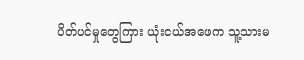ပိတ်ပင်မှုတွေကြား ယုံးငယ်အဖေက သူ့သားမ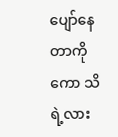ပျော်နေတာကိုကော သိရဲ့လား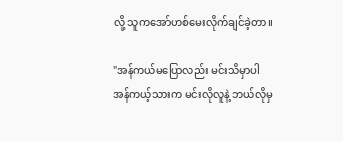လို့ သူကအော်ဟစ်မေးလိုက်ချင်ခဲ့တာ။

"အန်ကယ်မပြောလည်း မင်းသိမှာပါ အန်ကယ့်သားက မင်းလိုလူနဲ့ ဘယ်လိုမှ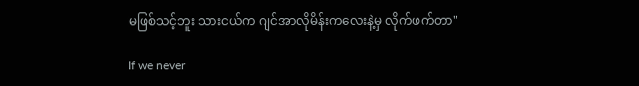မဖြစ်သင့်ဘူး သားငယ်က ဂျင်အာလိုမိန်းကလေးနဲ့မှ လိုက်ဖက်တာ"

If we never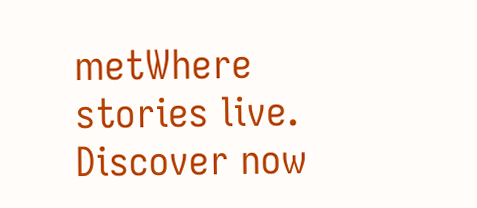metWhere stories live. Discover now